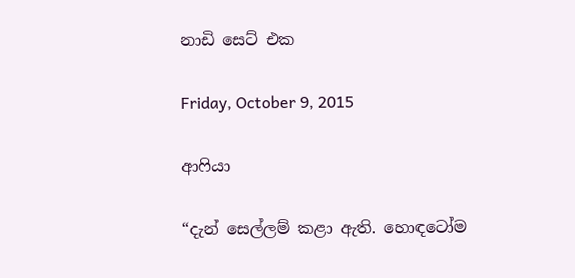නාඩි සෙට් එක

Friday, October 9, 2015

ආෆියා

“දැන් සෙල්ලම් කළා ඇති. හොඳටෝම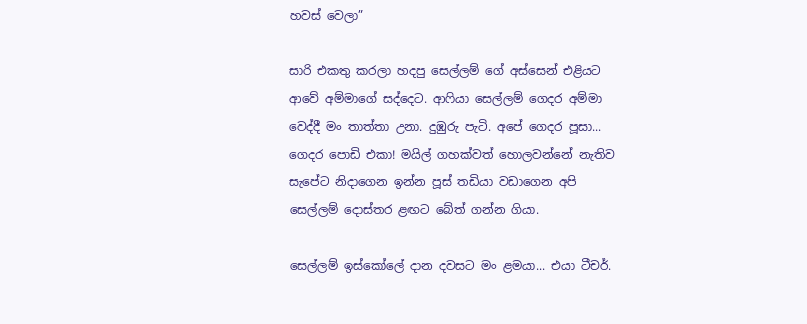හවස් වෙලා”

සාරි එකතු කරලා හදපු සෙල්ලම් ගේ අස්සෙන් එළියට ආවේ අම්මාගේ සද්දෙට. ආෆියා සෙල්ලම් ගෙදර අම්මා වෙද්දී මං තාත්තා උනා. දුඹුරු පැටි. අපේ ගෙදර පූසා... ගෙදර පොඩි එකා! මයිල් ගහක්වත් හොලවන්නේ නැතිව සැපේට නිදාගෙන ඉන්න පූස් තඩියා වඩාගෙන අපි සෙල්ලම් දොස්තර ළඟට බේත් ගන්න ගියා.

සෙල්ලම් ඉස්කෝලේ දාන දවසට මං ළමයා... එයා ටීචර්.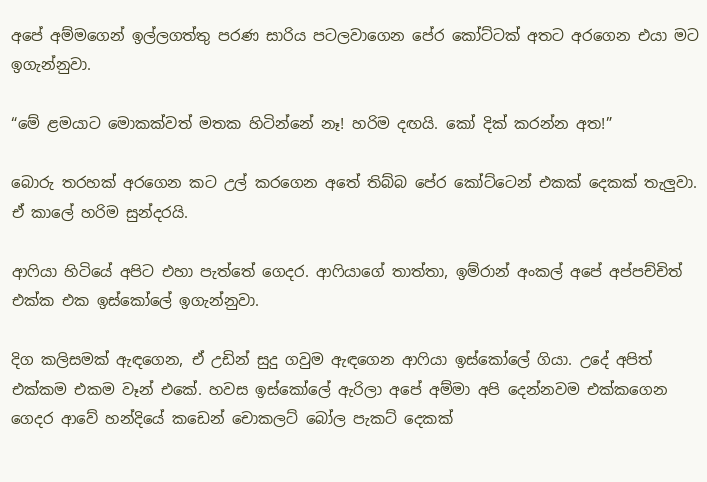අපේ අම්මගෙන් ඉල්ලගත්තු පරණ සාරිය පටලවාගෙන පේර කෝට්ටක් අතට අරගෙන එයා මට ඉගැන්නුවා.

“මේ ළමයාට මොකක්වත් මතක හිටින්නේ නෑ! හරිම දඟයි. කෝ දික් කරන්න අත!”

බොරු තරහක් අරගෙන කට උල් කරගෙන අතේ තිබ්බ පේර කෝට්ටෙන් එකක් දෙකක් තැලුවා. ඒ කාලේ හරිම සුන්දරයි.

ආෆියා හිටියේ අපිට එහා පැත්තේ ගෙදර. ආෆියාගේ තාත්තා, ඉම්රාන් අංකල් අපේ අප්පච්චිත් එක්ක එක ඉස්කෝලේ ඉගැන්නුවා.

දිග කලිසමක් ඇඳගෙන, ඒ උඩින් සුදු ගවුම ඇඳගෙන ආෆියා ඉස්කෝලේ ගියා. උදේ අපිත් එක්කම එකම වෑන් එකේ. හවස ඉස්කෝලේ ඇරිලා අපේ අම්මා අපි දෙන්නවම එක්කගෙන ගෙදර ආවේ හන්දියේ කඩෙන් චොකලට් බෝල පැකට් දෙකක්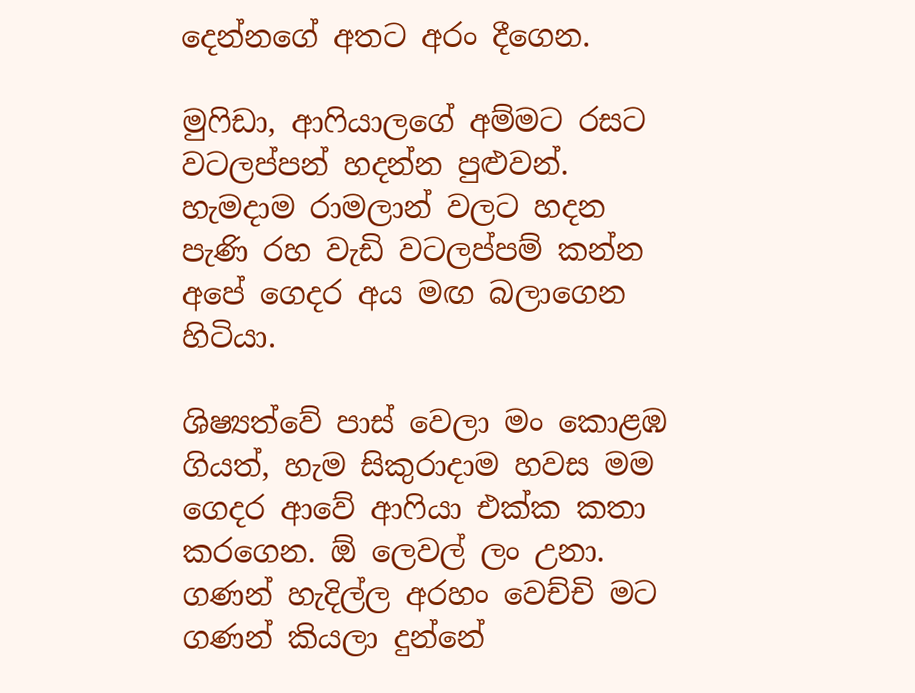දෙන්නගේ අතට අරං දීගෙන.

මුෆිඩා, ආෆියාලගේ අම්මට රසට වටලප්පන් හදන්න පුළුවන්. හැමදාම රාමලාන් වලට හදන පැණි රහ වැඩි වටලප්පම් කන්න අපේ ගෙදර අය මඟ බලාගෙන හිටියා.

ශිෂ්‍යත්වේ පාස් වෙලා මං කොළඹ ගියත්, හැම සිකුරාදාම හවස මම ගෙදර ආවේ ආෆියා එක්ක කතා කරගෙන. ඕ ලෙවල් ලං උනා. ගණන් හැදිල්ල අරහං වෙච්චි මට ගණන් කියලා දුන්නේ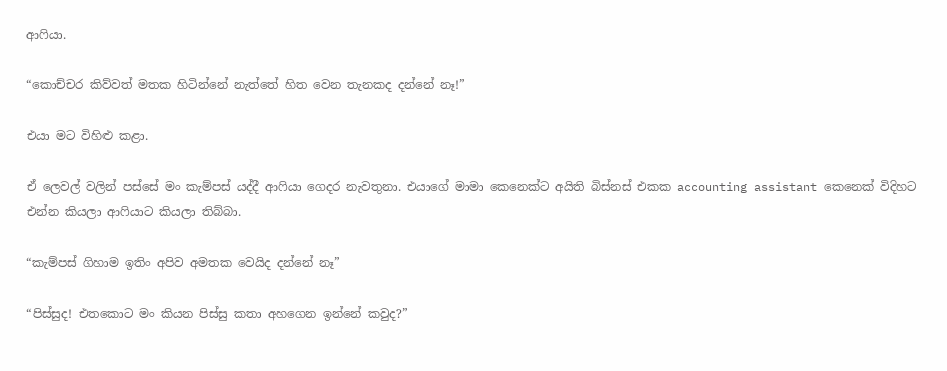ආෆියා.

“කොච්චර කිව්වත් මතක හිටින්නේ නැත්තේ හිත වෙන තැනකද දන්නේ නෑ!”

එයා මට විහිළු කළා.

ඒ ලෙවල් වලින් පස්සේ මං කැම්පස් යද්දී ආෆියා ගෙදර නැවතුනා. එයාගේ මාමා කෙනෙක්ට අයිති බිස්නස් එකක accounting assistant කෙනෙක් විදිහට එන්න කියලා ආෆියාට කියලා තිබ්බා.

“කැම්පස් ගිහාම ඉතිං අපිව අමතක වෙයිද දන්නේ නෑ”

“පිස්සුද! එතකොට මං කියන පිස්සු කතා අහගෙන ඉන්නේ කවුද?”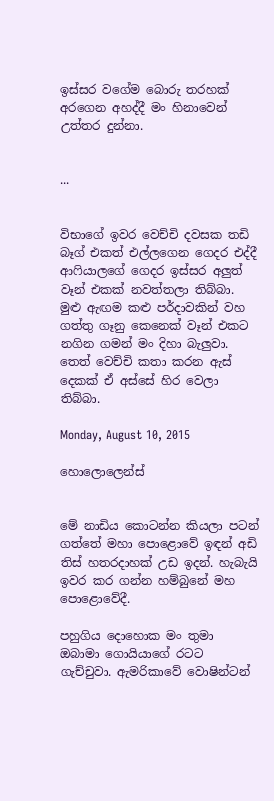ඉස්සර වගේම බොරු තරහක් අරගෙන අහද්දී මං හිනාවෙන් උත්තර දුන්නා.


...


විභාගේ ඉවර වෙච්චි දවසක තඩි බෑග් එකත් එල්ලගෙන ගෙදර එද්දී ආෆියාලගේ ගෙදර ඉස්සර අලුත් වෑන් එකක් නවත්තලා තිබ්බා. මුළු ඇඟම කළු පර්දාවකින් වහ ගත්තු ගෑනු කෙනෙක් වෑන් එකට නගින ගමන් මං දිහා බැලුවා. තෙත් වෙච්චි කතා කරන ඇස් දෙකක් ඒ අස්සේ හිර වෙලා තිබ්බා.

Monday, August 10, 2015

හොලොලෙන්ස්


මේ නාඩිය කොටන්න කියලා පටන් ගත්තේ මහා පොළොවේ ඉඳන් අඩි තිස් හතරදාහක් උඩ ඉදන්. හැබැයි ඉවර කර ගන්න හම්බුනේ මහ පොළොවේදී.

පහුගිය දොහොක මං තුමා ඔබාමා ගොයියාගේ රටට ගැච්චුවා. ඇමරිකාවේ වොෂින්ටන්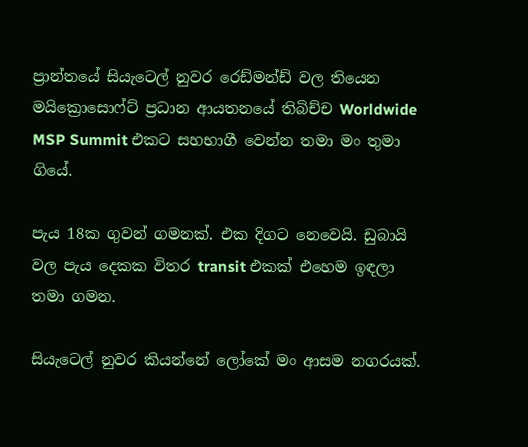ප්‍රාන්තයේ සියැටෙල් නුවර රෙඩ්මන්ඩ් වල තියෙන මයික්‍රොසොෆ්ට් ප්‍රධාන ආයතනයේ තිබිච්ච Worldwide MSP Summit එකට සහභාගී වෙන්න තමා මං තුමා ගියේ.

පැය 18ක ගුවන් ගමනක්. එක දිගට නෙවෙයි. ඩුබායි වල පැය දෙකක විතර transit එකක් එහෙම ඉඳලා තමා ගමන.

සියැටෙල් නුවර කියන්නේ ලෝකේ මං ආසම නගරයක්.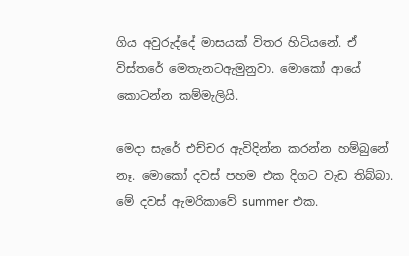ගිය අවුරුද්දේ මාසයක් විතර හිටියනේ. ඒ විස්තරේ මෙතැනටඇමුනුවා. මොකෝ ආයේ කොටන්න කම්මැලියි.

මෙදා සැරේ එච්චර ඇවිදින්න කරන්න හම්බුනේ නෑ. මොකෝ දවස් පහම එක දිගට වැඩ තිබ්බා.
මේ දවස් ඇමරිකාවේ summer එක.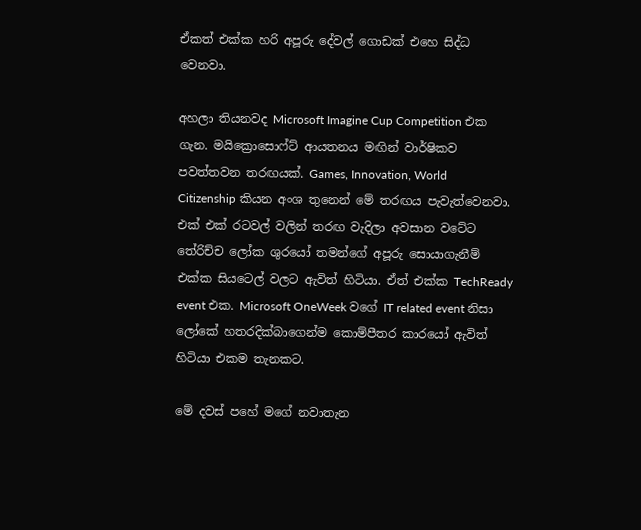ඒකත් එක්ක හරි අපූරු දේවල් ගොඩක් එහෙ සිද්ධ වෙනවා.

අහලා තියනවද Microsoft Imagine Cup Competition එක ගැන. මයික්‍රොසොෆ්ට් ආයතනය මඟින් වාර්ෂිකව පවත්තවන තරඟයක්. Games, Innovation, World Citizenship කියන අංශ තුනෙන් මේ තරඟය පැවැත්වෙනවා. එක් එක් රටවල් වලින් තරඟ වැදිලා අවසාන වටේට තේරිච්ච ලෝක ශුරයෝ තමන්ගේ අපූරු සොයාගැනීම් එක්ක සියටෙල් වලට ඇවිත් හිටියා. ඒත් එක්ක TechReady event එක. Microsoft OneWeek වගේ IT related event නිසා ලෝකේ හතරදික්බාගෙන්ම කොම්පීතර කාරයෝ ඇවිත් හිටියා එකම තැනකට.

මේ දවස් පහේ මගේ නවාතැන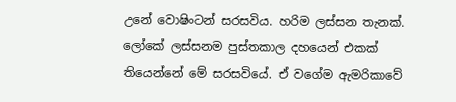උනේ වොෂිංටන් සරසවිය. හරිම ලස්සන තැනක්. ලෝකේ ලස්සනම පුස්තකාල දහයෙන් එකක් තියෙන්නේ මේ සරසවියේ. ඒ වගේම ඇමරිකාවේ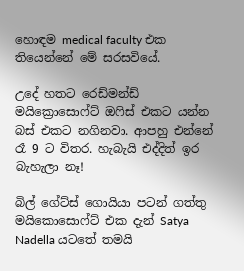හොඳම medical faculty එක තියෙන්නේ මේ සරසවියේ.

උදේ හතට රෙඩ්මන්ඩ් මයික්‍රොසොෆ්ට් ඔෆිස් එකට යන්න බස් එකට නගිනවා. ආපහු එන්නේ රෑ 9 ට විතර. හැබැයි එද්දිත් ඉර බැහැලා නෑ!

බිල් ගේට්ස් ගොයියා පටන් ගත්තු මයිකොසොෆ්ට් එක දැන් Satya Nadella යටතේ තමයි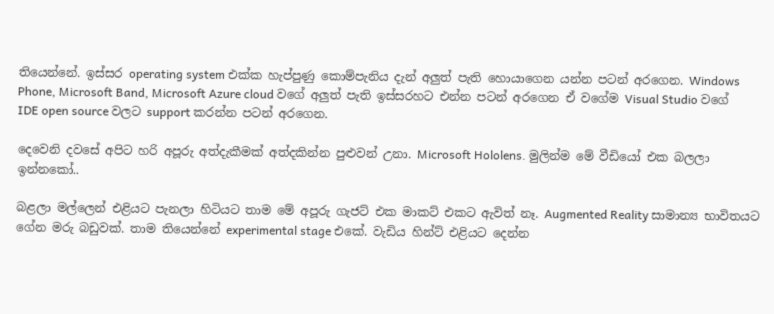තියෙන්නේ. ඉස්සර operating system එක්ක හැප්පුණු කොම්පැනිය දැන් අලුත් පැති හොයාගෙන යන්න පටන් අරගෙන. Windows Phone, Microsoft Band, Microsoft Azure cloud වගේ අලුත් පැති ඉස්සරහට එන්න පටන් අරගෙන ඒ වගේම Visual Studio වගේ IDE open source වල‍ට support කරන්න පටන් අරගෙන.

දෙවෙනි දවසේ අපිට හරි අපූරු අත්දැකීමක් අත්දකින්න පුළුවන් උනා. Microsoft Hololens. මුලින්ම මේ වීඩියෝ එක බලලා ඉන්නකෝ..

බළලා මල්ලෙන් එළියට පැනලා හිටියට තාම මේ අපූරු ගැජට් එක මාකට් එකට ඇවිත් නෑ. Augmented Reality සාමාන්‍ය භාවිතයට ගේන මරු බඩුවක්. තාම තියෙන්නේ experimental stage එකේ. වැඩිය හින්ට් එළියට දෙන්න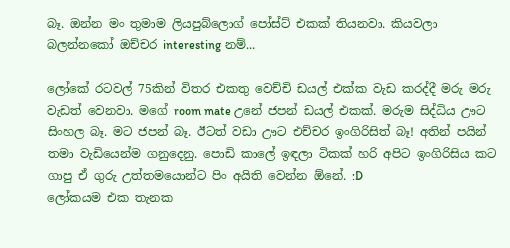බෑ. ඔන්න මං තුමාම ලියපුබ්ලොග් පෝස්ට් එකක් තියනවා. කියවලා බලන්නකෝ ඔච්චර interesting නම්...

ලෝකේ රටවල් 75කින් විතර එකතු වෙච්චි ඩයල් එක්ක වැඩ කරද්දී මරු මරු වැඩත් වෙනවා. මගේ room mate උනේ ජපන් ඩයල් එකක්. මරුම සිද්ධිය ඌට සිංහල බෑ. මට ජපන් බෑ. ඊටත් වඩා ඌට එච්චර ඉංගිරිසිත් බෑ! අතින් පයින් තමා වැඩියෙන්ම ගනුදෙනු. පොඩි කාලේ ඉඳලා ටිකක් හරි අපිට ඉංගිරිසිය කට ගාපු ඒ ගුරු උත්තමයොන්ට පිං අයිති වෙන්න ඕනේ. :D
ලෝකයම එක තැනක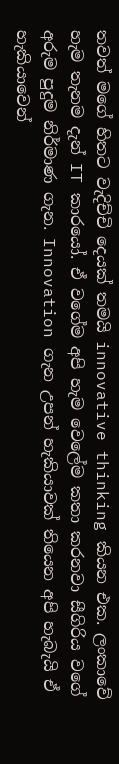තවත් මගේ හිතට වැදිච්චි දෙයක් තමයි innovative thinking කියන එක. ලංකාවේ හැම තැනම දැන් IT කාරයෝ. ඒ වගේම අපි හැම වෙලේම කතා කරනවා සීගිරිය වගේ අරුම පුදුම නිර්මාණ ගැන. Innovation ගැන උපන් හැකියාවක් තියෙන අපි හැබැයි ඒ හැකියාවෙන්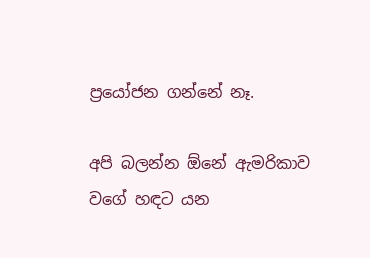ප්‍රයෝජන ගන්නේ නෑ.

අපි බලන්න ඕනේ ඇමරිකාව වගේ හඳට යන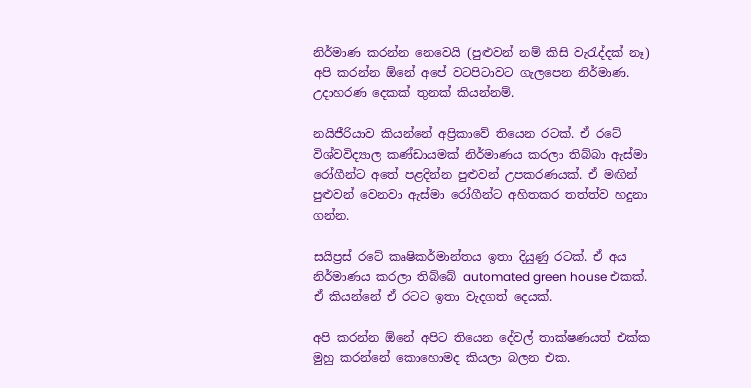නිර්මාණ කරන්න නෙවෙයි (පුළුවන් නම් කිසි වැරැද්දක් නෑ) අපි කරන්න ඕනේ අපේ වටපිටාවට ගැලපෙන නිර්මාණ. උදාහරණ දෙකක් තුනක් කියන්නම්.

නයිජීරියාව කියන්නේ අප්‍රිකාවේ තියෙන රටක්. ඒ රටේ විශ්වවිද්‍යාල කණ්ඩායමක් නිර්මාණය කරලා තිබ්බා ඇස්මා රෝගීන්ට අතේ පළදින්න පුළුවන් උපකරණයක්. ඒ මඟින් පුළුවන් වෙනවා ඇස්මා රෝගීන්ට අහිතකර තත්ත්ව හදුනා ගන්න.

සයිප්‍රස් රටේ කෘෂිකර්මාන්තය ඉතා දියුණු රටක්. ඒ අය නිර්මාණය කරලා තිබ්බේ automated green house එකක්. ඒ කියන්නේ ඒ රටට ඉතා වැදගත් දෙයක්.

අපි කරන්න ඕනේ අපිට තියෙන දේවල් තාක්ෂණයත් එක්ක මුහු කරන්නේ කොහොමද කියලා බලන එක.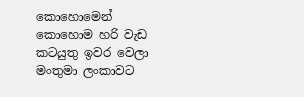කොහොමෙන් කොහොම හරි වැඩ කටයුතු ඉවර වෙලා මංතුමා ලංකාවට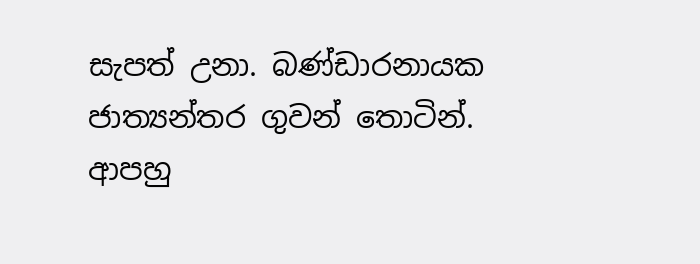සැපත් උනා. බණ්ඩාරනායක ජාත්‍යන්තර ගුවන් තොටින්. ආපහු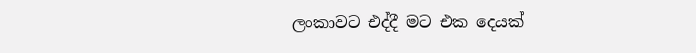ලංකාවට එද්දී මට එක දෙයක්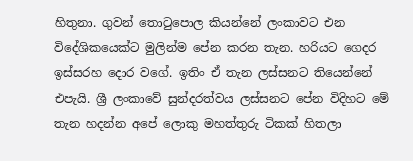හිතුනා. ගුවන් තොටුපොල කියන්නේ ලංකාවට එන විදේශිකයෙක්ට මුලින්ම පේන කරන තැන. හරියට ගෙදර ඉස්සරහ දොර වගේ. ඉතිං ඒ තැන ලස්සනට තියෙන්නේ එපැයි. ශ්‍රී ලංකාවේ සුන්දරත්වය ලස්සනට පේන විදිහට මේ තැන හදන්න අපේ ලොකු මහත්තුරු ටිකක් හිතලා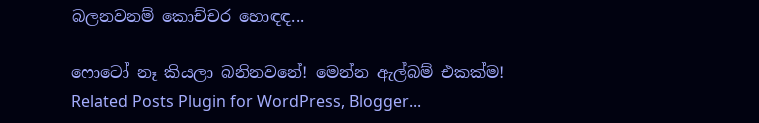බලනවනම් කොච්චර හොඳඳ...

ෆොටෝ නෑ කියලා බනිනවනේ! මෙන්න ඇල්බම් එකක්ම!
Related Posts Plugin for WordPress, Blogger...